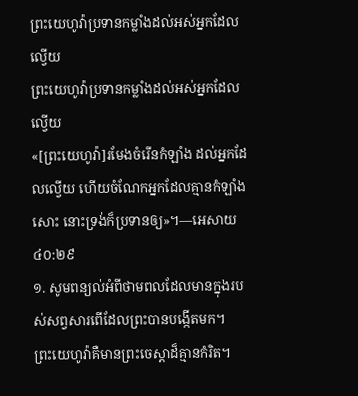ព្រះយេហូវ៉ាប្រទានកម្លាំងដល់អស់អ្នកដែលល្វើយ
ព្រះយេហូវ៉ាប្រទានកម្លាំងដល់អស់អ្នកដែលល្វើយ
«[ព្រះយេហូវ៉ា]រមែងចំរើនកំឡាំង ដល់អ្នកដែលល្វើយ ហើយចំណែកអ្នកដែលគ្មានកំឡាំងសោះ នោះទ្រង់ក៏ប្រទានឲ្យ»។—អេសាយ ៤០:២៩
១. សូមពន្យល់អំពីថាមពលដែលមានក្នុងរបស់សព្វសារពើដែលព្រះបានបង្កើតមក។
ព្រះយេហូវ៉ាគឺមានព្រះចេស្ដាដ៏គ្មានកំរិត។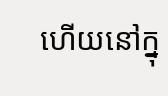ហើយនៅក្នុ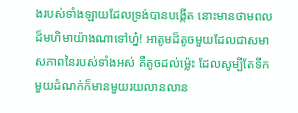ងរបស់ទាំងឡាយដែលទ្រង់បានបង្កើត នោះមានថាមពលដ៏មហិមាយ៉ាងណាទៅហ្ន៎! អាតូមដ៏តូចមួយដែលជាសមាសភាពនៃរបស់ទាំងអស់ គឺតូចដល់ម្ល៉េះ ដែលសូម្បីតែទឹកមួយដំណក់ក៏មានមួយរយលានលាន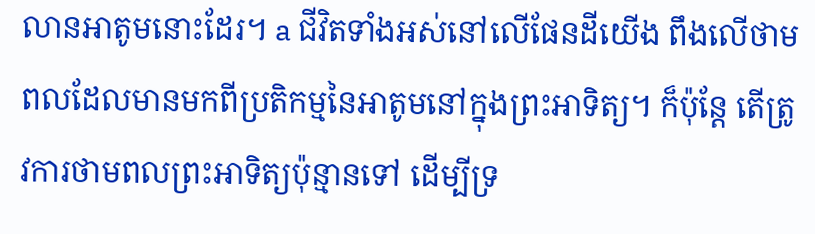លានអាតូមនោះដែរ។ a ជីវិតទាំងអស់នៅលើផែនដីយើង ពឹងលើថាមពលដែលមានមកពីប្រតិកម្មនៃអាតូមនៅក្នុងព្រះអាទិត្យ។ ក៏ប៉ុន្តែ តើត្រូវការថាមពលព្រះអាទិត្យប៉ុន្មានទៅ ដើម្បីទ្រ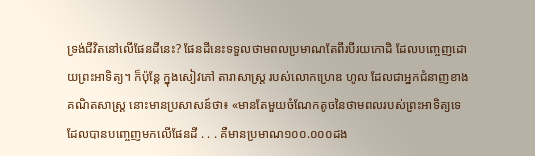ទ្រង់ជីវិតនៅលើផែនដីនេះ? ផែនដីនេះទទួលថាមពលប្រមាណតែពីរបីរយកោដិ ដែលបញ្ចេញដោយព្រះអាទិត្យ។ ក៏ប៉ុន្តែ ក្នុងសៀវភៅ តារាសាស្ត្រ របស់លោកហ្រេឌ ហូល ដែលជាអ្នកជំនាញខាងគណិតសាស្ត្រ នោះមានប្រសាសន៍ថា៖ «មានតែមួយចំណែកតូចនៃថាមពលរបស់ព្រះអាទិត្យទេដែលបានបញ្ចេញមកលើផែនដី . . . គឺមានប្រមាណ១០០.០០០ដង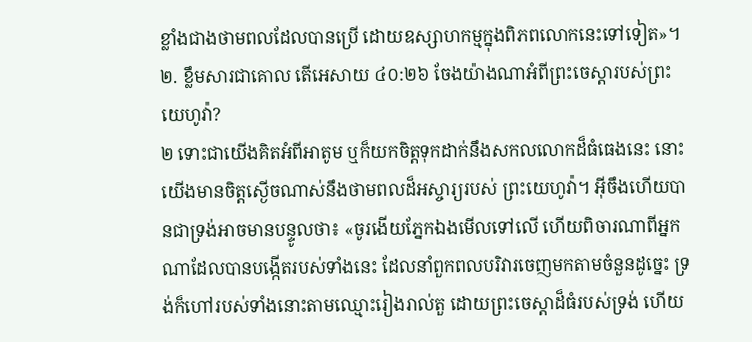ខ្លាំងជាងថាមពលដែលបានប្រើ ដោយឧស្សាហកម្មក្នុងពិភពលោកនេះទៅទៀត»។
២. ខ្លឹមសារជាគោល តើអេសាយ ៤០:២៦ ចែងយ៉ាងណាអំពីព្រះចេស្ដារបស់ព្រះយេហូវ៉ា?
២ ទោះជាយើងគិតអំពីអាតូម ឬក៏យកចិត្តទុកដាក់នឹងសកលលោកដ៏ធំធេងនេះ នោះយើងមានចិត្តស្ងើចណាស់នឹងថាមពលដ៏អស្ចារ្យរបស់ ព្រះយេហូវ៉ា។ អ៊ីចឹងហើយបានជាទ្រង់អាចមានបន្ទូលថា៖ «ចូរងើយភ្នែកឯងមើលទៅលើ ហើយពិចារណាពីអ្នកណាដែលបានបង្កើតរបស់ទាំងនេះ ដែលនាំពួកពលបរិវារចេញមកតាមចំនួនដូច្នេះ ទ្រង់ក៏ហៅរបស់ទាំងនោះតាមឈ្មោះរៀងរាល់តួ ដោយព្រះចេស្ដាដ៏ធំរបស់ទ្រង់ ហើយ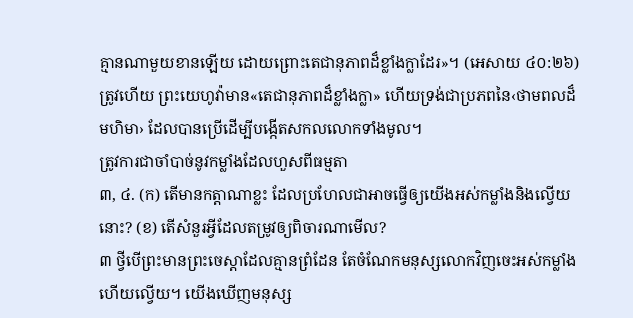គ្មានណាមួយខានឡើយ ដោយព្រោះតេជានុភាពដ៏ខ្លាំងក្លាដែរ»។ (អេសាយ ៤០:២៦) ត្រូវហើយ ព្រះយេហូវ៉ាមាន«តេជានុភាពដ៏ខ្លាំងក្លា» ហើយទ្រង់ជាប្រភពនៃ‹ថាមពលដ៏មហិមា› ដែលបានប្រើដើម្បីបង្កើតសកលលោកទាំងមូល។
ត្រូវការជាចាំបាច់នូវកម្លាំងដែលហួសពីធម្មតា
៣, ៤. (ក) តើមានកត្ដាណាខ្លះ ដែលប្រហែលជាអាចធ្វើឲ្យយើងអស់កម្លាំងនិងល្វើយនោះ? (ខ) តើសំនួរអ្វីដែលតម្រូវឲ្យពិចារណាមើល?
៣ ថ្វីបើព្រះមានព្រះចេស្ដាដែលគ្មានព្រំដែន តែចំណែកមនុស្សលោកវិញចេះអស់កម្លាំងហើយល្វើយ។ យើងឃើញមនុស្ស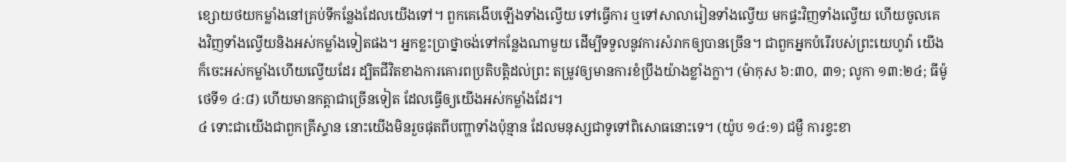ខ្សោយថយកម្លាំងនៅគ្រប់ទីកន្លែងដែលយើងទៅ។ ពួកគេងើបឡើងទាំងល្វើយ ទៅធ្វើការ ឬទៅសាលារៀនទាំងល្វើយ មកផ្ទះវិញទាំងល្វើយ ហើយចូលគេងវិញទាំងល្វើយនិងអស់កម្លាំងទៀតផង។ អ្នកខ្លះប្រាថ្នាចង់ទៅកន្លែងណាមួយ ដើម្បីទទួលនូវការសំរាកឲ្យបានច្រើន។ ជាពួកអ្នកបំរើរបស់ព្រះយេហូវ៉ា យើងក៏ចេះអស់កម្លាំងហើយល្វើយដែរ ដ្បិតជីវិតខាងការគោរពប្រតិបត្ដិដល់ព្រះ តម្រូវឲ្យមានការខំប្រឹងយ៉ាងខ្លាំងក្លា។ (ម៉ាកុស ៦:៣០, ៣១; លូកា ១៣:២៤; ធីម៉ូថេទី១ ៤:៨) ហើយមានកត្ដាជាច្រើនទៀត ដែលធ្វើឲ្យយើងអស់កម្លាំងដែរ។
៤ ទោះជាយើងជាពួកគ្រីស្ទាន នោះយើងមិនរួចផុតពីបញ្ហាទាំងប៉ុន្មាន ដែលមនុស្សជាទូទៅពិសោធនោះទេ។ (យ៉ូប ១៤:១) ជម្ងឺ ការខ្វះខា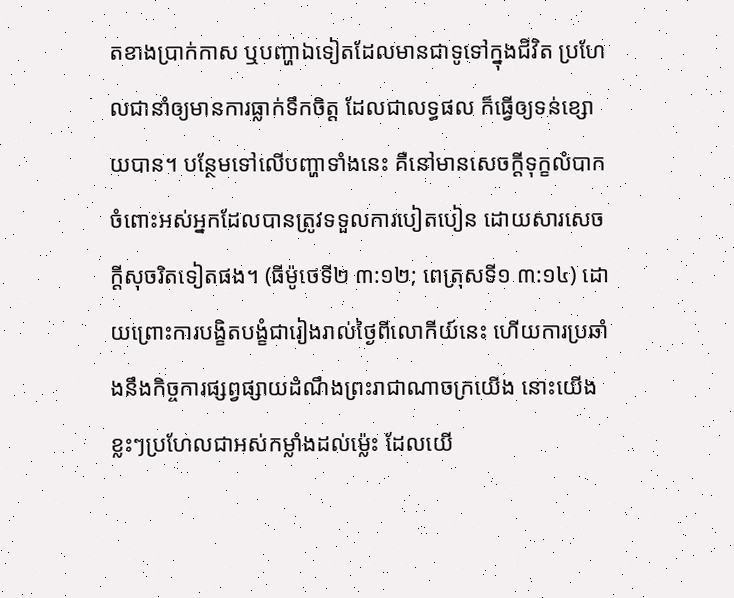តខាងប្រាក់កាស ឬបញ្ហាឯទៀតដែលមានជាទូទៅក្នុងជីវិត ប្រហែលជានាំឲ្យមានការធ្លាក់ទឹកចិត្ត ដែលជាលទ្ធផល ក៏ធ្វើឲ្យទន់ខ្សោយបាន។ បន្ថែមទៅលើបញ្ហាទាំងនេះ គឺនៅមានសេចក្ដីទុក្ខលំបាកចំពោះអស់អ្នកដែលបានត្រូវទទួលការបៀតបៀន ដោយសារសេចក្ដីសុចរិតទៀតផង។ (ធីម៉ូថេទី២ ៣:១២; ពេត្រុសទី១ ៣:១៤) ដោយព្រោះការបង្ខិតបង្ខំជារៀងរាល់ថ្ងៃពីលោកីយ៍នេះ ហើយការប្រឆាំងនឹងកិច្ចការផ្សព្វផ្សាយដំណឹងព្រះរាជាណាចក្រយើង នោះយើងខ្លះៗប្រហែលជាអស់កម្លាំងដល់ម្ល៉េះ ដែលយើ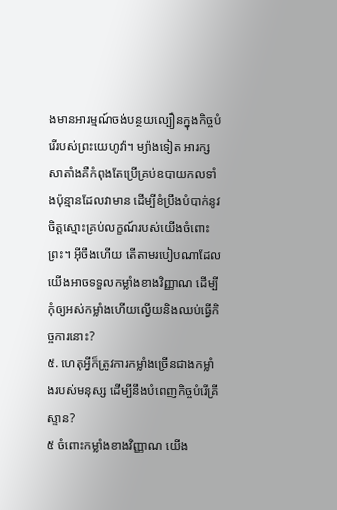ងមានអារម្មណ៍ចង់បន្ថយល្បឿនក្នុងកិច្ចបំរើរបស់ព្រះយេហូវ៉ា។ ម្យ៉ាងទៀត អារក្សសាតាំងគឺកំពុងតែប្រើគ្រប់ឧបាយកលទាំងប៉ុន្មានដែលវាមាន ដើម្បីខំប្រឹងបំបាក់នូវចិត្តស្មោះគ្រប់លក្ខណ៍របស់យើងចំពោះព្រះ។ អ៊ីចឹងហើយ តើតាមរបៀបណាដែលយើងអាចទទួលកម្លាំងខាងវិញ្ញាណ ដើម្បីកុំឲ្យអស់កម្លាំងហើយល្វើយនិងឈប់ធ្វើកិច្ចការនោះ?
៥. ហេតុអ្វីក៏ត្រូវការកម្លាំងច្រើនជាងកម្លាំងរបស់មនុស្ស ដើម្បីនឹងបំពេញកិច្ចបំរើគ្រីស្ទាន?
៥ ចំពោះកម្លាំងខាងវិញ្ញាណ យើង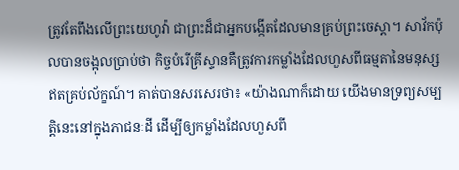ត្រូវតែពឹងលើព្រះយេហូវ៉ា ជាព្រះដ៏ជាអ្នកបង្កើតដែលមានគ្រប់ព្រះចេស្ដា។ សាវ័កប៉ុលបានចង្អុលប្រាប់ថា កិច្ចបំរើគ្រីស្ទានគឺត្រូវការកម្លាំងដែលហួសពីធម្មតានៃមនុស្សឥតគ្រប់ល័ក្ខណ៍។ គាត់បានសរសេរថា៖ «យ៉ាងណាក៏ដោយ យើងមានទ្រព្យសម្បត្ដិនេះនៅក្នុងភាជនៈដី ដើម្បីឲ្យកម្លាំងដែលហួសពី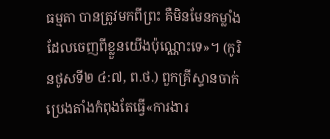ធម្មតា បានត្រូវមកពីព្រះ គឺមិនមែនកម្លាំងដែលចេញពីខ្លួនយើងប៉ុណ្ណោះទេ»។ (កូរិនថូសទី២ ៤:៧, ព.ថ.) ពួកគ្រីស្ទានចាក់ប្រេងតាំងកំពុងតែធ្វើ«ការងារ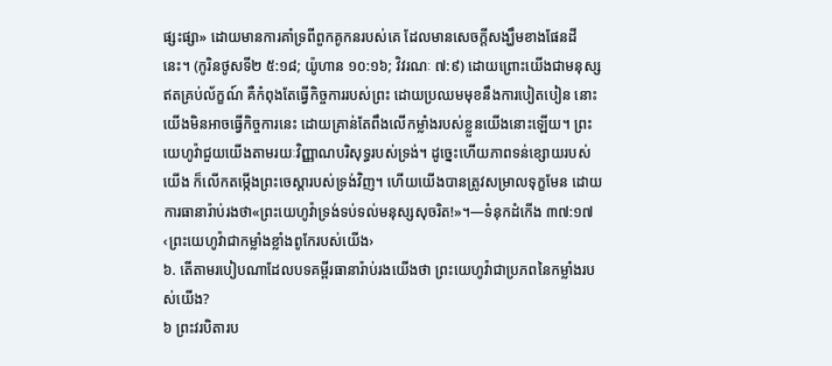ផ្សះផ្សា» ដោយមានការគាំទ្រពីពួកគូកនរបស់គេ ដែលមានសេចក្ដីសង្ឃឹមខាងផែនដីនេះ។ (កូរិនថូសទី២ ៥:១៨; យ៉ូហាន ១០:១៦; វិវរណៈ ៧:៩) ដោយព្រោះយើងជាមនុស្សឥតគ្រប់ល័ក្ខណ៍ គឺកំពុងតែធ្វើកិច្ចការរបស់ព្រះ ដោយប្រឈមមុខនឹងការបៀតបៀន នោះយើងមិនអាចធ្វើកិច្ចការនេះ ដោយគ្រាន់តែពឹងលើកម្លាំងរបស់ខ្លួនយើងនោះឡើយ។ ព្រះយេហូវ៉ាជួយយើងតាមរយៈវិញ្ញាណបរិសុទ្ធរបស់ទ្រង់។ ដូច្នេះហើយភាពទន់ខ្សោយរបស់យើង ក៏លើកតម្កើងព្រះចេស្ដារបស់ទ្រង់វិញ។ ហើយយើងបានត្រូវសម្រាលទុក្ខមែន ដោយការធានារ៉ាប់រងថា«ព្រះយេហូវ៉ាទ្រង់ទប់ទល់មនុស្សសុចរិត!»។—ទំនុកដំកើង ៣៧:១៧
‹ព្រះយេហូវ៉ាជាកម្លាំងខ្លាំងពូកែរបស់យើង›
៦. តើតាមរបៀបណាដែលបទគម្ពីរធានារ៉ាប់រងយើងថា ព្រះយេហូវ៉ាជាប្រភពនៃកម្លាំងរបស់យើង?
៦ ព្រះវរបិតារប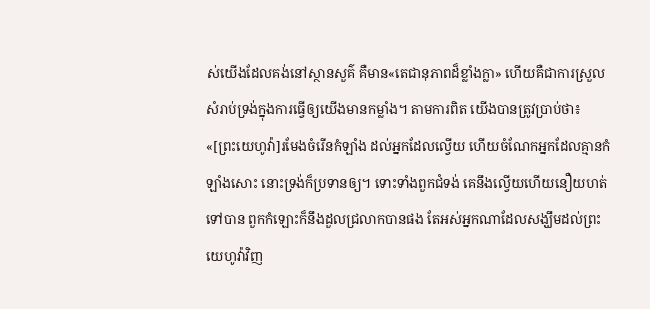ស់យើងដែលគង់នៅស្ថានសួគ៌ គឺមាន«តេជានុភាពដ៏ខ្លាំងក្លា» ហើយគឺជាការស្រួលសំរាប់ទ្រង់ក្នុងការធ្វើឲ្យយើងមានកម្លាំង។ តាមការពិត យើងបានត្រូវប្រាប់ថា៖ «[ព្រះយេហូវ៉ា]រមែងចំរើនកំឡាំង ដល់អ្នកដែលល្វើយ ហើយចំណែកអ្នកដែលគ្មានកំឡាំងសោះ នោះទ្រង់ក៏ប្រទានឲ្យ។ ទោះទាំងពួកជំទង់ គេនឹងល្វើយហើយនឿយហត់ទៅបាន ពួកកំឡោះក៏នឹងដួលជ្រលាកបានផង តែអស់អ្នកណាដែលសង្ឃឹមដល់ព្រះយេហូវ៉ាវិញ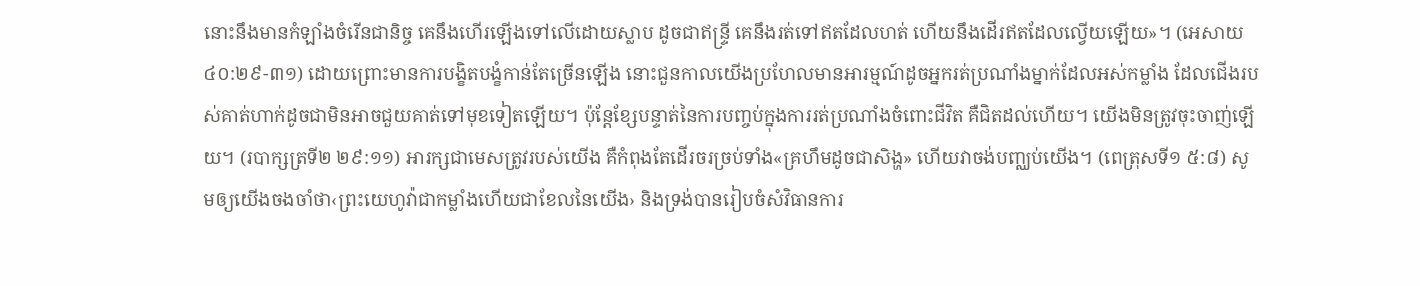នោះនឹងមានកំឡាំងចំរើនជានិច្ច គេនឹងហើរឡើងទៅលើដោយស្លាប ដូចជាឥន្ទ្រី គេនឹងរត់ទៅឥតដែលហត់ ហើយនឹងដើរឥតដែលល្វើយឡើយ»។ (អេសាយ ៤០:២៩-៣១) ដោយព្រោះមានការបង្ខិតបង្ខំកាន់តែច្រើនឡើង នោះជួនកាលយើងប្រហែលមានអារម្មណ៍ដូចអ្នករត់ប្រណាំងម្នាក់ដែលអស់កម្លាំង ដែលជើងរបស់គាត់ហាក់ដូចជាមិនអាចជួយគាត់ទៅមុខទៀតឡើយ។ ប៉ុន្តែខ្សែបន្ទាត់នៃការបញ្ចប់ក្នុងការរត់ប្រណាំងចំពោះជីវិត គឺជិតដល់ហើយ។ យើងមិនត្រូវចុះចាញ់ឡើយ។ (របាក្សត្រទី២ ២៩:១១) អារក្សជាមេសត្រូវរបស់យើង គឺកំពុងតែដើរចរច្រប់ទាំង«គ្រហឹមដូចជាសិង្ហ» ហើយវាចង់បញ្ឈប់យើង។ (ពេត្រុសទី១ ៥:៨) សូមឲ្យយើងចងចាំថា‹ព្រះយេហូវ៉ាជាកម្លាំងហើយជាខែលនៃយើង› និងទ្រង់បានរៀបចំសំវិធានការ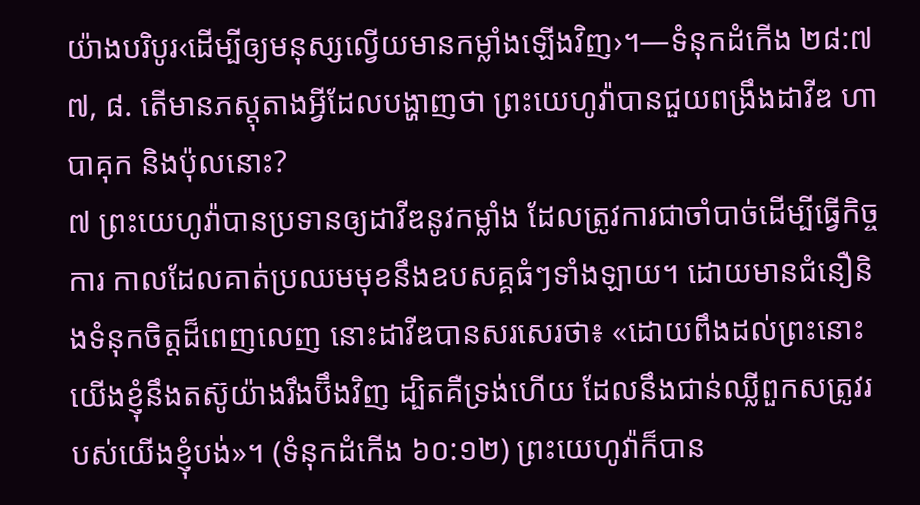យ៉ាងបរិបូរ‹ដើម្បីឲ្យមនុស្សល្វើយមានកម្លាំងឡើងវិញ›។—ទំនុកដំកើង ២៨:៧
៧, ៨. តើមានភស្តុតាងអ្វីដែលបង្ហាញថា ព្រះយេហូវ៉ាបានជួយពង្រឹងដាវីឌ ហាបាគុក និងប៉ុលនោះ?
៧ ព្រះយេហូវ៉ាបានប្រទានឲ្យដាវីឌនូវកម្លាំង ដែលត្រូវការជាចាំបាច់ដើម្បីធ្វើកិច្ចការ កាលដែលគាត់ប្រឈមមុខនឹងឧបសគ្គធំៗទាំងឡាយ។ ដោយមានជំនឿនិងទំនុកចិត្តដ៏ពេញលេញ នោះដាវីឌបានសរសេរថា៖ «ដោយពឹងដល់ព្រះនោះយើងខ្ញុំនឹងតស៊ូយ៉ាងរឹងប៊ឹងវិញ ដ្បិតគឺទ្រង់ហើយ ដែលនឹងជាន់ឈ្លីពួកសត្រូវរបស់យើងខ្ញុំបង់»។ (ទំនុកដំកើង ៦០:១២) ព្រះយេហូវ៉ាក៏បាន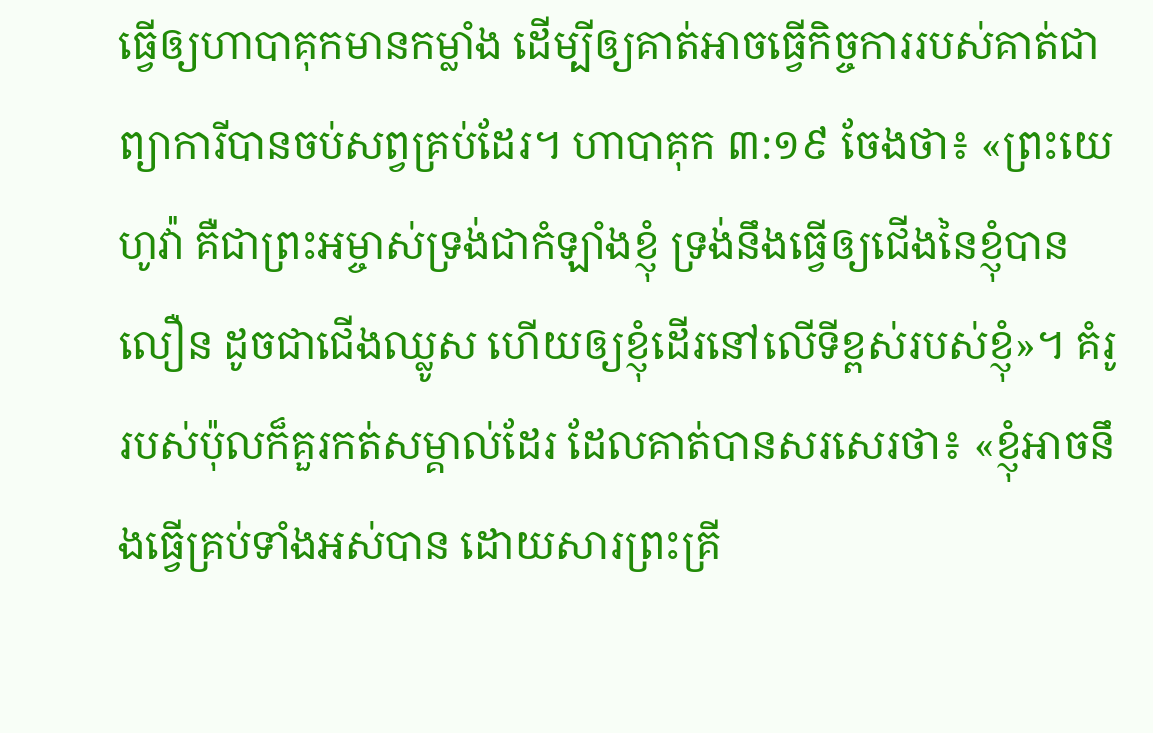ធ្វើឲ្យហាបាគុកមានកម្លាំង ដើម្បីឲ្យគាត់អាចធ្វើកិច្ចការរបស់គាត់ជាព្យាការីបានចប់សព្វគ្រប់ដែរ។ ហាបាគុក ៣:១៩ ចែងថា៖ «ព្រះយេហូវ៉ា គឺជាព្រះអម្ចាស់ទ្រង់ជាកំឡាំងខ្ញុំ ទ្រង់នឹងធ្វើឲ្យជើងនៃខ្ញុំបានលឿន ដូចជាជើងឈ្លូស ហើយឲ្យខ្ញុំដើរនៅលើទីខ្ពស់របស់ខ្ញុំ»។ គំរូរបស់ប៉ុលក៏គួរកត់សម្គាល់ដែរ ដែលគាត់បានសរសេរថា៖ «ខ្ញុំអាចនឹងធ្វើគ្រប់ទាំងអស់បាន ដោយសារព្រះគ្រី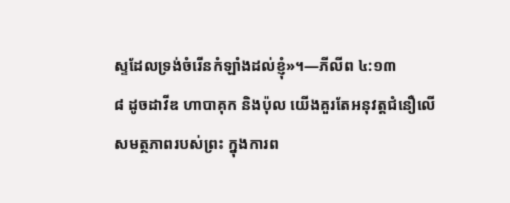ស្ទដែលទ្រង់ចំរើនកំឡាំងដល់ខ្ញុំ»។—ភីលីព ៤:១៣
៨ ដូចដាវីឌ ហាបាគុក និងប៉ុល យើងគួរតែអនុវត្តជំនឿលើសមត្ថភាពរបស់ព្រះ ក្នុងការព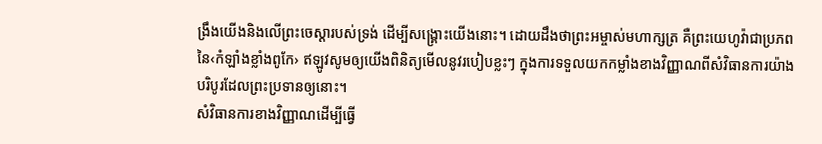ង្រឹងយើងនិងលើព្រះចេស្ដារបស់ទ្រង់ ដើម្បីសង្គ្រោះយើងនោះ។ ដោយដឹងថាព្រះអម្ចាស់មហាក្សត្រ គឺព្រះយេហូវ៉ាជាប្រភពនៃ‹កំឡាំងខ្លាំងពូកែ› ឥឡូវសូមឲ្យយើងពិនិត្យមើលនូវរបៀបខ្លះៗ ក្នុងការទទួលយកកម្លាំងខាងវិញ្ញាណពីសំវិធានការយ៉ាងបរិបូរដែលព្រះប្រទានឲ្យនោះ។
សំវិធានការខាងវិញ្ញាណដើម្បីធ្វើ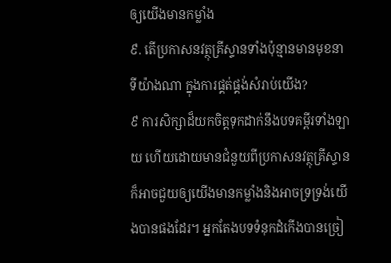ឲ្យយើងមានកម្លាំង
៩. តើប្រកាសនវត្ថុគ្រីស្ទានទាំងប៉ុន្មានមានមុខនាទីយ៉ាងណា ក្នុងការផ្គត់ផ្គង់សំរាប់យើង?
៩ ការសិក្សាដ៏យកចិត្តទុកដាក់នឹងបទគម្ពីរទាំងឡាយ ហើយដោយមានជំនួយពីប្រកាសនវត្ថុគ្រីស្ទាន ក៏អាចជួយឲ្យយើងមានកម្លាំងនិងអាចទ្រទ្រង់យើងបានផងដែរ។ អ្នកតែងបទទំនុកដំកើងបានច្រៀ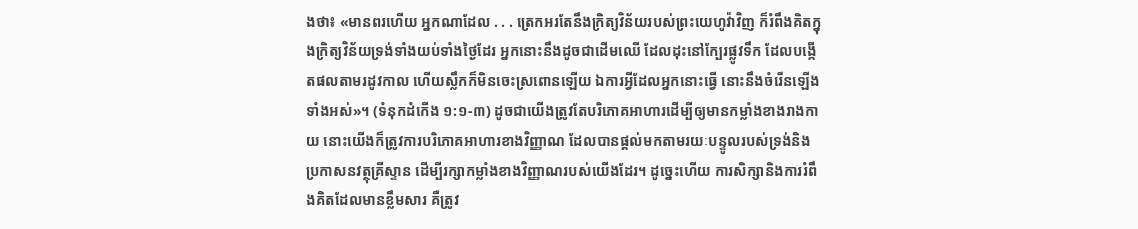ងថា៖ «មានពរហើយ អ្នកណាដែល . . . ត្រេកអរតែនឹងក្រិត្យវិន័យរបស់ព្រះយេហូវ៉ាវិញ ក៏រំពឹងគិតក្នុងក្រិត្យវិន័យទ្រង់ទាំងយប់ទាំងថ្ងៃដែរ អ្នកនោះនឹងដូចជាដើមឈើ ដែលដុះនៅក្បែរផ្លូវទឹក ដែលបង្កើតផលតាមរដូវកាល ហើយស្លឹកក៏មិនចេះស្រពោនឡើយ ឯការអ្វីដែលអ្នកនោះធ្វើ នោះនឹងចំរើនឡើងទាំងអស់»។ (ទំនុកដំកើង ១:១-៣) ដូចជាយើងត្រូវតែបរិភោគអាហារដើម្បីឲ្យមានកម្លាំងខាងរាងកាយ នោះយើងក៏ត្រូវការបរិភោគអាហារខាងវិញ្ញាណ ដែលបានផ្ដល់មកតាមរយៈបន្ទូលរបស់ទ្រង់និងប្រកាសនវត្ថុគ្រីស្ទាន ដើម្បីរក្សាកម្លាំងខាងវិញ្ញាណរបស់យើងដែរ។ ដូច្នេះហើយ ការសិក្សានិងការរំពឹងគិតដែលមានខ្លឹមសារ គឺត្រូវ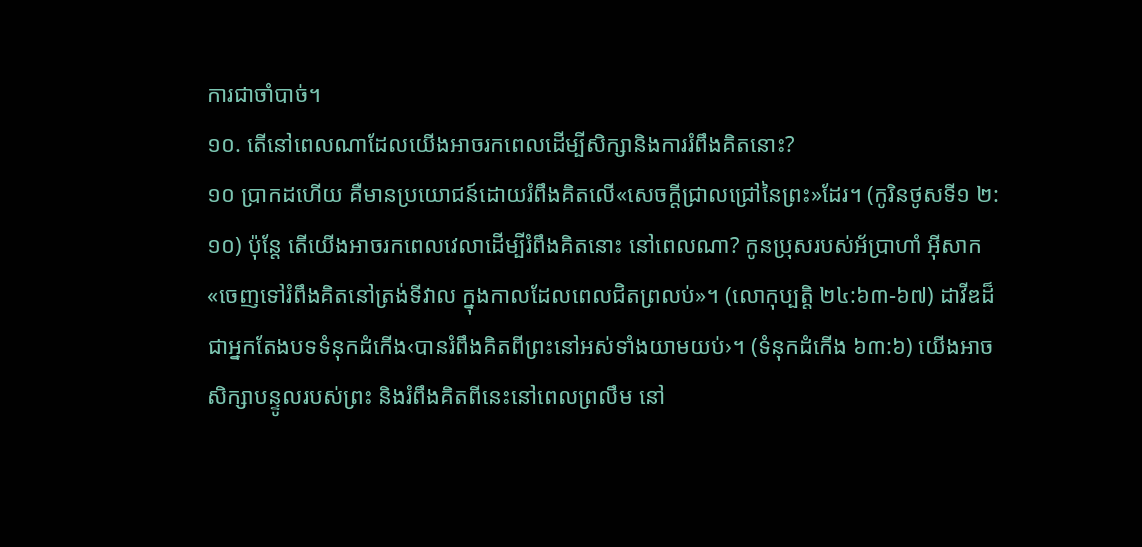ការជាចាំបាច់។
១០. តើនៅពេលណាដែលយើងអាចរកពេលដើម្បីសិក្សានិងការរំពឹងគិតនោះ?
១០ ប្រាកដហើយ គឺមានប្រយោជន៍ដោយរំពឹងគិតលើ«សេចក្ដីជ្រាលជ្រៅនៃព្រះ»ដែរ។ (កូរិនថូសទី១ ២:១០) ប៉ុន្តែ តើយើងអាចរកពេលវេលាដើម្បីរំពឹងគិតនោះ នៅពេលណា? កូនប្រុសរបស់អ័ប្រាហាំ អ៊ីសាក«ចេញទៅរំពឹងគិតនៅត្រង់ទីវាល ក្នុងកាលដែលពេលជិតព្រលប់»។ (លោកុប្បត្តិ ២៤:៦៣-៦៧) ដាវីឌដ៏ជាអ្នកតែងបទទំនុកដំកើង‹បានរំពឹងគិតពីព្រះនៅអស់ទាំងយាមយប់›។ (ទំនុកដំកើង ៦៣:៦) យើងអាចសិក្សាបន្ទូលរបស់ព្រះ និងរំពឹងគិតពីនេះនៅពេលព្រលឹម នៅ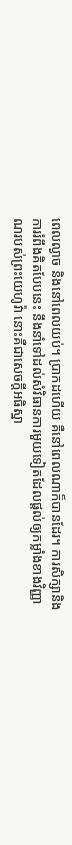ពេលល្ងាច និងនៅពេលយប់។ ប្រាកដហើយ គឺនៅពេលណាក៏បានដែរ។ ការសិក្សានិងការរំពឹងគិតបែបនេះ នឹងនាំទៅដល់សំវិធានការមួយទៀតដែលផ្ដល់ឲ្យកម្លាំងខាងវិញ្ញាណរបស់ព្រះយេហូវ៉ា នោះគឺជាសេចក្ដីអធិស្ឋា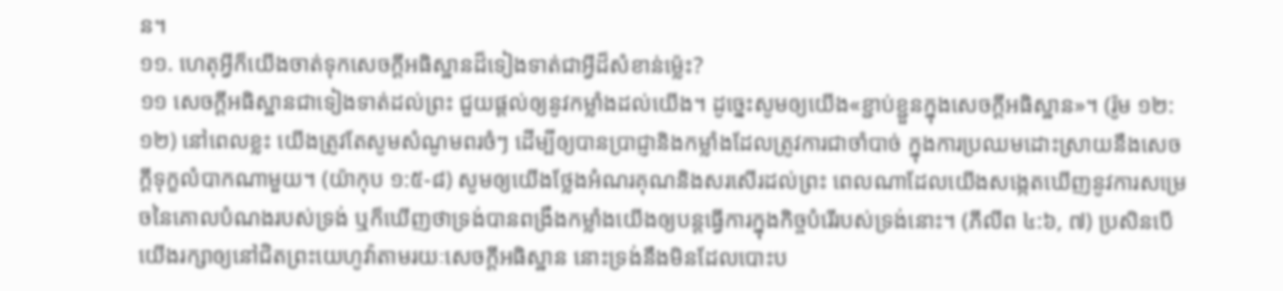ន។
១១. ហេតុអ្វីក៏យើងចាត់ទុកសេចក្ដីអធិស្ឋានដ៏ទៀងទាត់ជាអ្វីដ៏សំខាន់ម្ល៉េះ?
១១ សេចក្ដីអធិស្ឋានជាទៀងទាត់ដល់ព្រះ ជួយផ្ដល់ឲ្យនូវកម្លាំងដល់យើង។ ដូច្នេះសូមឲ្យយើង«ខ្ជាប់ខ្ជួនក្នុងសេចក្ដីអធិស្ឋាន»។ (រ៉ូម ១២:១២) នៅពេលខ្លះ យើងត្រូវតែសូមសំណូមពរចំៗ ដើម្បីឲ្យបានប្រាជ្ញានិងកម្លាំងដែលត្រូវការជាចាំបាច់ ក្នុងការប្រឈមដោះស្រាយនឹងសេចក្ដីទុក្ខលំបាកណាមួយ។ (យ៉ាកុប ១:៥-៨) សូមឲ្យយើងថ្លែងអំណរគុណនិងសរសើរដល់ព្រះ ពេលណាដែលយើងសង្កេតឃើញនូវការសម្រេចនៃគោលបំណងរបស់ទ្រង់ ឬក៏ឃើញថាទ្រង់បានពង្រឹងកម្លាំងយើងឲ្យបន្តធ្វើការក្នុងកិច្ចបំរើរបស់ទ្រង់នោះ។ (ភីលីព ៤:៦, ៧) ប្រសិនបើយើងរក្សាឲ្យនៅជិតព្រះយេហូវ៉ាតាមរយៈសេចក្ដីអធិស្ឋាន នោះទ្រង់នឹងមិនដែលបោះប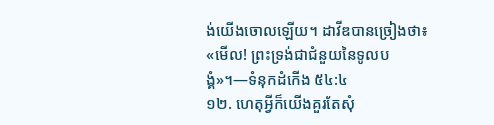ង់យើងចោលឡើយ។ ដាវីឌបានច្រៀងថា៖ «មើល! ព្រះទ្រង់ជាជំនួយនៃទូលបង្គំ»។—ទំនុកដំកើង ៥៤:៤
១២. ហេតុអ្វីក៏យើងគួរតែសុំ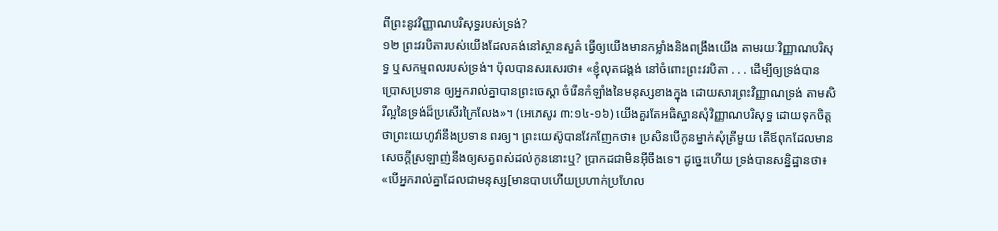ពីព្រះនូវវិញ្ញាណបរិសុទ្ធរបស់ទ្រង់?
១២ ព្រះវរបិតារបស់យើងដែលគង់នៅស្ថានសួគ៌ ធ្វើឲ្យយើងមានកម្លាំងនិងពង្រឹងយើង តាមរយៈវិញ្ញាណបរិសុទ្ធ ឬសកម្មពលរបស់ទ្រង់។ ប៉ុលបានសរសេរថា៖ «ខ្ញុំលុតជង្គង់ នៅចំពោះព្រះវរបិតា . . . ដើម្បីឲ្យទ្រង់បានប្រោសប្រទាន ឲ្យអ្នករាល់គ្នាបានព្រះចេស្ដា ចំរើនកំឡាំងនៃមនុស្សខាងក្នុង ដោយសារព្រះវិញ្ញាណទ្រង់ តាមសិរីល្អនៃទ្រង់ដ៏ប្រសើរក្រៃលែង»។ (អេភេសូរ ៣:១៤-១៦) យើងគួរតែអធិស្ឋានសុំវិញ្ញាណបរិសុទ្ធ ដោយទុកចិត្តថាព្រះយេហូវ៉ានឹងប្រទាន ពរឲ្យ។ ព្រះយេស៊ូបានវែកញែកថា៖ ប្រសិនបើកូនម្នាក់សុំត្រីមួយ តើឪពុកដែលមានសេចក្ដីស្រឡាញ់នឹងឲ្យសត្វពស់ដល់កូននោះឬ? ប្រាកដជាមិនអ៊ីចឹងទេ។ ដូច្នេះហើយ ទ្រង់បានសន្និដ្ឋានថា៖ «បើអ្នករាល់គ្នាដែលជាមនុស្ស[មានបាបហើយប្រហាក់ប្រហែល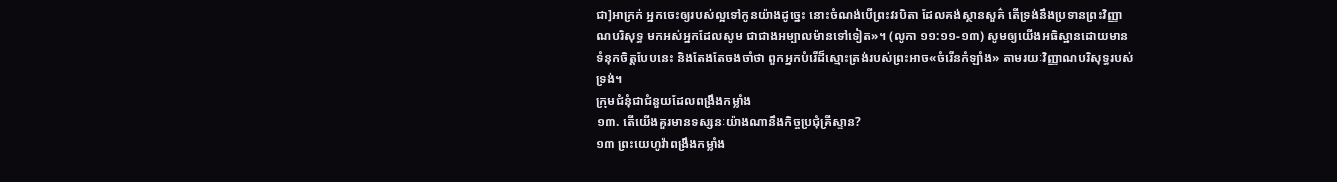ជា]អាក្រក់ អ្នកចេះឲ្យរបស់ល្អទៅកូនយ៉ាងដូច្នេះ នោះចំណង់បើព្រះវរបិតា ដែលគង់ស្ថានសួគ៌ តើទ្រង់នឹងប្រទានព្រះវិញ្ញាណបរិសុទ្ធ មកអស់អ្នកដែលសូម ជាជាងអម្បាលម៉ានទៅទៀត»។ (លូកា ១១:១១-១៣) សូមឲ្យយើងអធិស្ឋានដោយមានទំនុកចិត្តបែបនេះ និងតែងតែចងចាំថា ពួកអ្នកបំរើដ៏ស្មោះត្រង់របស់ព្រះអាច«ចំរើនកំឡាំង» តាមរយៈវិញ្ញាណបរិសុទ្ធរបស់ទ្រង់។
ក្រុមជំនុំជាជំនួយដែលពង្រឹងកម្លាំង
១៣. តើយើងគួរមានទស្សនៈយ៉ាងណានឹងកិច្ចប្រជុំគ្រីស្ទាន?
១៣ ព្រះយេហូវ៉ាពង្រឹងកម្លាំង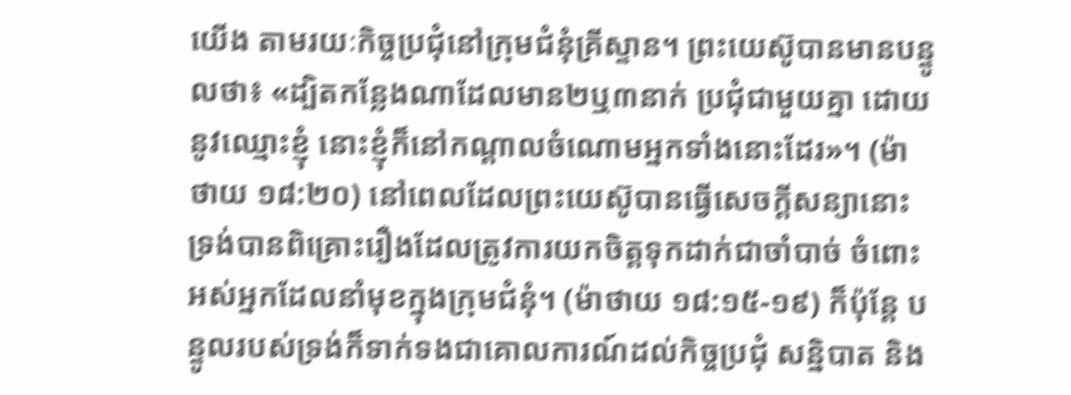យើង តាមរយៈកិច្ចប្រជុំនៅក្រុមជំនុំគ្រីស្ទាន។ ព្រះយេស៊ូបានមានបន្ទូលថា៖ «ដ្បិតកន្លែងណាដែលមាន២ឬ៣នាក់ ប្រជុំជាមួយគ្នា ដោយនូវឈ្មោះខ្ញុំ នោះខ្ញុំក៏នៅកណ្ដាលចំណោមអ្នកទាំងនោះដែរ»។ (ម៉ាថាយ ១៨:២០) នៅពេលដែលព្រះយេស៊ូបានធ្វើសេចក្ដីសន្យានោះ ទ្រង់បានពិគ្រោះរឿងដែលត្រូវការយកចិត្តទុកដាក់ជាចាំបាច់ ចំពោះអស់អ្នកដែលនាំមុខក្នុងក្រុមជំនុំ។ (ម៉ាថាយ ១៨:១៥-១៩) ក៏ប៉ុន្តែ បន្ទូលរបស់ទ្រង់ក៏ទាក់ទងជាគោលការណ៍ដល់កិច្ចប្រជុំ សន្និបាត និង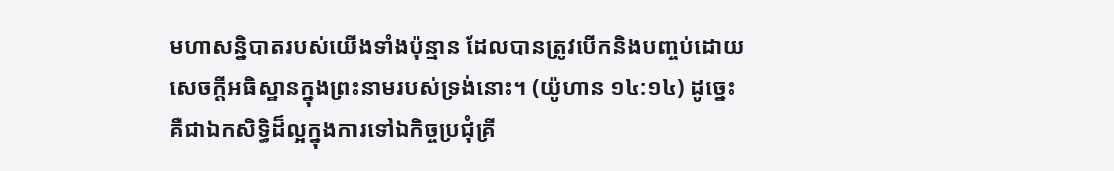មហាសន្និបាតរបស់យើងទាំងប៉ុន្មាន ដែលបានត្រូវបើកនិងបញ្ចប់ដោយសេចក្ដីអធិស្ឋានក្នុងព្រះនាមរបស់ទ្រង់នោះ។ (យ៉ូហាន ១៤:១៤) ដូច្នេះគឺជាឯកសិទ្ធិដ៏ល្អក្នុងការទៅឯកិច្ចប្រជុំគ្រី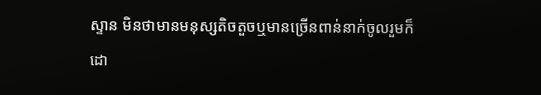ស្ទាន មិនថាមានមនុស្សតិចតួចឬមានច្រើនពាន់នាក់ចូលរួមក៏ដោ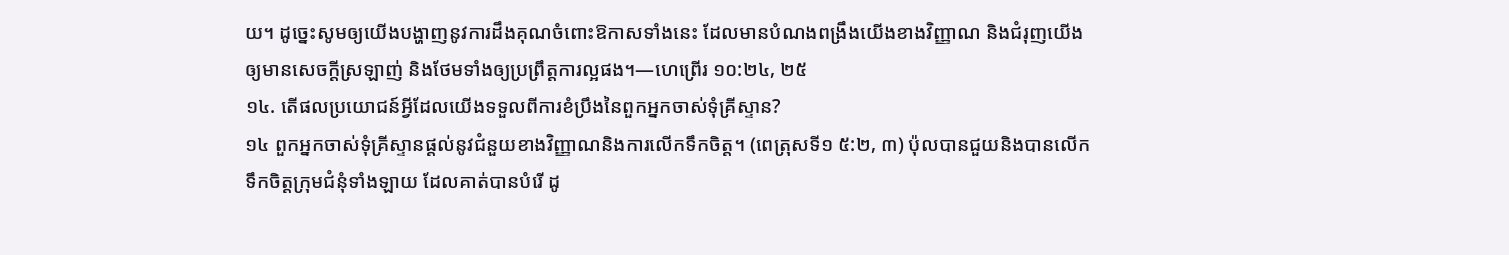យ។ ដូច្នេះសូមឲ្យយើងបង្ហាញនូវការដឹងគុណចំពោះឱកាសទាំងនេះ ដែលមានបំណងពង្រឹងយើងខាងវិញ្ញាណ និងជំរុញយើងឲ្យមានសេចក្ដីស្រឡាញ់ និងថែមទាំងឲ្យប្រព្រឹត្តការល្អផង។—ហេព្រើរ ១០:២៤, ២៥
១៤. តើផលប្រយោជន៍អ្វីដែលយើងទទួលពីការខំប្រឹងនៃពួកអ្នកចាស់ទុំគ្រីស្ទាន?
១៤ ពួកអ្នកចាស់ទុំគ្រីស្ទានផ្ដល់នូវជំនួយខាងវិញ្ញាណនិងការលើកទឹកចិត្ត។ (ពេត្រុសទី១ ៥:២, ៣) ប៉ុលបានជួយនិងបានលើកទឹកចិត្តក្រុមជំនុំទាំងឡាយ ដែលគាត់បានបំរើ ដូ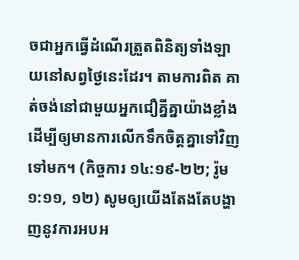ចជាអ្នកធ្វើដំណើរត្រួតពិនិត្យទាំងឡាយនៅសព្វថ្ងៃនេះដែរ។ តាមការពិត គាត់ចង់នៅជាមួយអ្នកជឿគ្នីគ្នាយ៉ាងខ្លាំង ដើម្បីឲ្យមានការលើកទឹកចិត្តគ្នាទៅវិញទៅមក។ (កិច្ចការ ១៤:១៩-២២; រ៉ូម ១:១១, ១២) សូមឲ្យយើងតែងតែបង្ហាញនូវការអបអ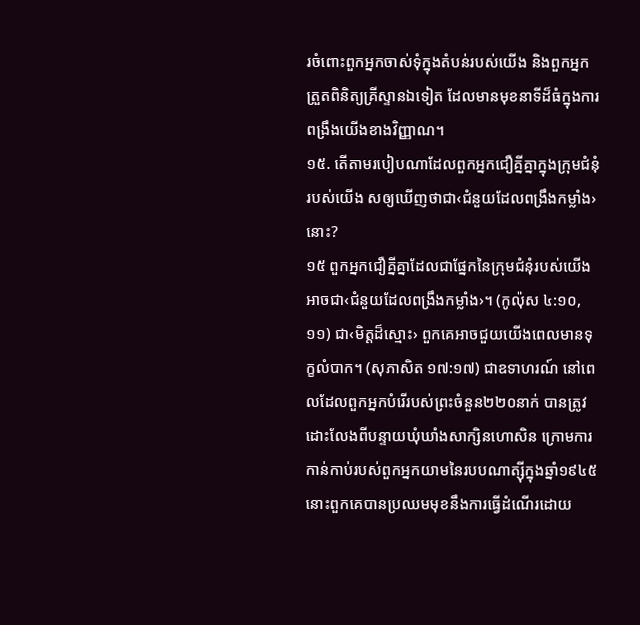រចំពោះពួកអ្នកចាស់ទុំក្នុងតំបន់របស់យើង និងពួកអ្នកត្រួតពិនិត្យគ្រីស្ទានឯទៀត ដែលមានមុខនាទីដ៏ធំក្នុងការពង្រឹងយើងខាងវិញ្ញាណ។
១៥. តើតាមរបៀបណាដែលពួកអ្នកជឿគ្នីគ្នាក្នុងក្រុមជំនុំរបស់យើង សឲ្យឃើញថាជា‹ជំនួយដែលពង្រឹងកម្លាំង›នោះ?
១៥ ពួកអ្នកជឿគ្នីគ្នាដែលជាផ្នែកនៃក្រុមជំនុំរបស់យើង អាចជា‹ជំនួយដែលពង្រឹងកម្លាំង›។ (កូល៉ុស ៤:១០, ១១) ជា‹មិត្តដ៏ស្មោះ› ពួកគេអាចជួយយើងពេលមានទុក្ខលំបាក។ (សុភាសិត ១៧:១៧) ជាឧទាហរណ៍ នៅពេលដែលពួកអ្នកបំរើរបស់ព្រះចំនួន២២០នាក់ បានត្រូវដោះលែងពីបន្ទាយឃុំឃាំងសាក្សិនហោសិន ក្រោមការកាន់កាប់របស់ពួកអ្នកយាមនៃរបបណាត្ស៊ីក្នុងឆ្នាំ១៩៤៥ នោះពួកគេបានប្រឈមមុខនឹងការធ្វើដំណើរដោយ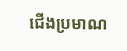ជើងប្រមាណ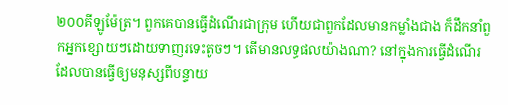២០០គីឡូម៉ែត្រ។ ពួកគេបានធ្វើដំណើរជាក្រុម ហើយជាពួកដែលមានកម្លាំងជាង ក៏ដឹកនាំពួកអ្នកខ្សោយៗដោយទាញរទេះតូចៗ។ តើមានលទ្ធផលយ៉ាងណា? នៅក្នុងការធ្វើដំណើរដែលបានធ្វើឲ្យមនុស្សពីបន្ទាយ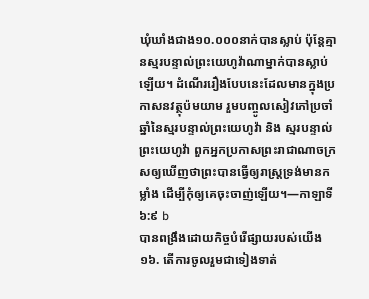ឃុំឃាំងជាង១០.០០០នាក់បានស្លាប់ ប៉ុន្តែគ្មានស្មរបន្ទាល់ព្រះយេហូវ៉ាណាម្នាក់បានស្លាប់ឡើយ។ ដំណើររឿងបែបនេះដែលមានក្នុងប្រកាសនវត្ថុប៉មយាម រួមបញ្ចូលសៀវភៅប្រចាំឆ្នាំនៃស្មរបន្ទាល់ព្រះយេហូវ៉ា និង ស្មរបន្ទាល់ព្រះយេហូវ៉ា ពួកអ្នកប្រកាសព្រះរាជាណាចក្រ សឲ្យឃើញថាព្រះបានធ្វើឲ្យរាស្ត្រទ្រង់មានកម្លាំង ដើម្បីកុំឲ្យគេចុះចាញ់ឡើយ។—កាឡាទី ៦:៩ b
បានពង្រឹងដោយកិច្ចបំរើផ្សាយរបស់យើង
១៦. តើការចូលរួមជាទៀងទាត់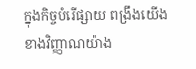ក្នុងកិច្ចបំរើផ្សាយ ពង្រឹងយើងខាងវិញ្ញាណយ៉ាង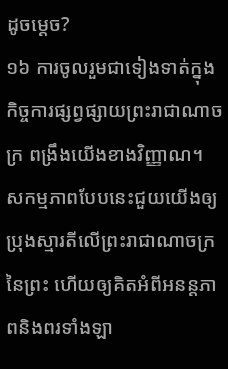ដូចម្ដេច?
១៦ ការចូលរួមជាទៀងទាត់ក្នុងកិច្ចការផ្សព្វផ្សាយព្រះរាជាណាចក្រ ពង្រឹងយើងខាងវិញ្ញាណ។ សកម្មភាពបែបនេះជួយយើងឲ្យប្រុងស្មារតីលើព្រះរាជាណាចក្រនៃព្រះ ហើយឲ្យគិតអំពីអនន្តភាពនិងពរទាំងឡា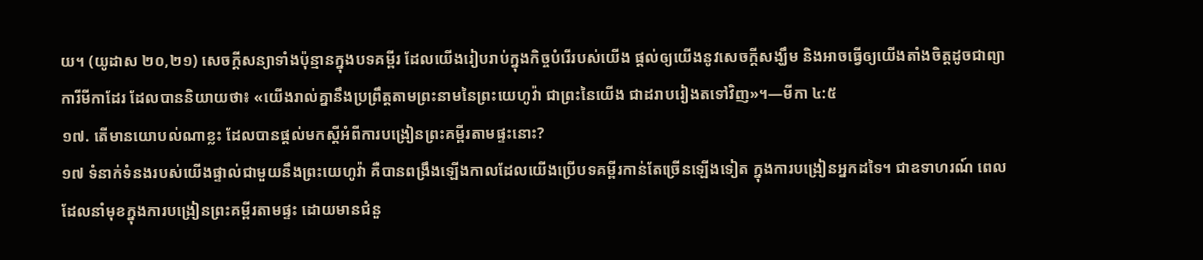យ។ (យូដាស ២០,២១) សេចក្ដីសន្យាទាំងប៉ុន្មានក្នុងបទគម្ពីរ ដែលយើងរៀបរាប់ក្នុងកិច្ចបំរើរបស់យើង ផ្ដល់ឲ្យយើងនូវសេចក្ដីសង្ឃឹម និងអាចធ្វើឲ្យយើងតាំងចិត្តដូចជាព្យាការីមីកាដែរ ដែលបាននិយាយថា៖ «យើងរាល់គ្នានឹងប្រព្រឹត្តតាមព្រះនាមនៃព្រះយេហូវ៉ា ជាព្រះនៃយើង ជាដរាបរៀងតទៅវិញ»។—មីកា ៤:៥
១៧. តើមានយោបល់ណាខ្លះ ដែលបានផ្ដល់មកស្តីអំពីការបង្រៀនព្រះគម្ពីរតាមផ្ទះនោះ?
១៧ ទំនាក់ទំនងរបស់យើងផ្ទាល់ជាមួយនឹងព្រះយេហូវ៉ា គឺបានពង្រឹងឡើងកាលដែលយើងប្រើបទគម្ពីរកាន់តែច្រើនឡើងទៀត ក្នុងការបង្រៀនអ្នកដទៃ។ ជាឧទាហរណ៍ ពេលដែលនាំមុខក្នុងការបង្រៀនព្រះគម្ពីរតាមផ្ទះ ដោយមានជំនួ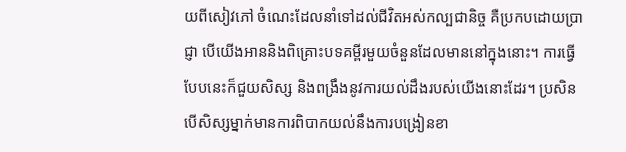យពីសៀវភៅ ចំណេះដែលនាំទៅដល់ជីវិតអស់កល្បជានិច្ច គឺប្រកបដោយប្រាជ្ញា បើយើងអាននិងពិគ្រោះបទគម្ពីរមួយចំនួនដែលមាននៅក្នុងនោះ។ ការធ្វើបែបនេះក៏ជួយសិស្ស និងពង្រឹងនូវការយល់ដឹងរបស់យើងនោះដែរ។ ប្រសិនបើសិស្សម្នាក់មានការពិបាកយល់នឹងការបង្រៀនខា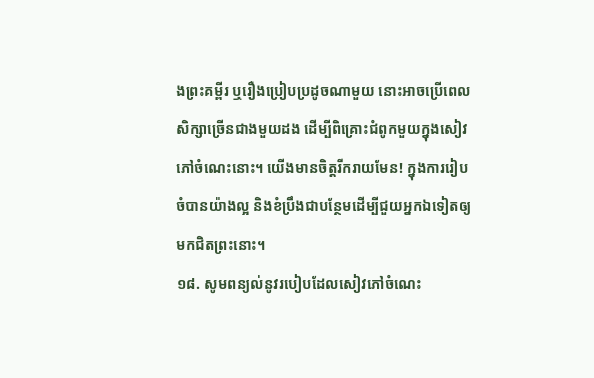ងព្រះគម្ពីរ ឬរឿងប្រៀបប្រដូចណាមួយ នោះអាចប្រើពេលសិក្សាច្រើនជាងមួយដង ដើម្បីពិគ្រោះជំពូកមួយក្នុងសៀវភៅចំណេះនោះ។ យើងមានចិត្តរីករាយមែន! ក្នុងការរៀបចំបានយ៉ាងល្អ និងខំប្រឹងជាបន្ថែមដើម្បីជួយអ្នកឯទៀតឲ្យមកជិតព្រះនោះ។
១៨. សូមពន្យល់នូវរបៀបដែលសៀវភៅចំណេះ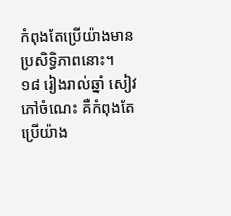កំពុងតែប្រើយ៉ាងមានប្រសិទ្ធិភាពនោះ។
១៨ រៀងរាល់ឆ្នាំ សៀវភៅចំណេះ គឺកំពុងតែប្រើយ៉ាង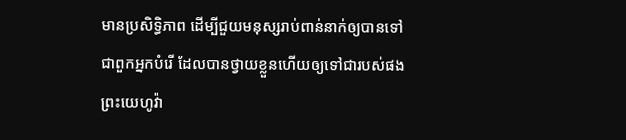មានប្រសិទ្ធិភាព ដើម្បីជួយមនុស្សរាប់ពាន់នាក់ឲ្យបានទៅជាពួកអ្នកបំរើ ដែលបានថ្វាយខ្លួនហើយឲ្យទៅជារបស់ផងព្រះយេហូវ៉ា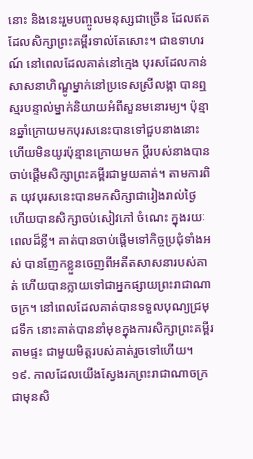នោះ និងនេះរួមបញ្ចូលមនុស្សជាច្រើន ដែលឥតដែលសិក្សាព្រះគម្ពីរទាល់តែសោះ។ ជាឧទាហរណ៍ នៅពេលដែលគាត់នៅក្មេង បុរសដែលកាន់សាសនាហិណ្ឌូម្នាក់នៅប្រទេសស្រីលង្កា បានឮស្មរបន្ទាល់ម្នាក់និយាយអំពីសួនមនោរម្យ។ ប៉ុន្មានឆ្នាំក្រោយមកបុរសនេះបានទៅជួបនាងនោះ ហើយមិនយូរប៉ុន្មានក្រោយមក ប្ដីរបស់នាងបានចាប់ផ្ដើមសិក្សាព្រះគម្ពីរជាមួយគាត់។ តាមការពិត យុវបុរសនេះបានមកសិក្សាជារៀងរាល់ថ្ងៃ ហើយបានសិក្សាចប់សៀវភៅ ចំណេះ ក្នុងរយៈពេលដ៏ខ្លី។ គាត់បានចាប់ផ្ដើមទៅកិច្ចប្រជុំទាំងអស់ បានញែកខ្លួនចេញពីអតីតសាសនារបស់គាត់ ហើយបានក្លាយទៅជាអ្នកផ្សាយព្រះរាជាណាចក្រ។ នៅពេលដែលគាត់បានទទួលបុណ្យជ្រមុជទឹក នោះគាត់បាននាំមុខក្នុងការសិក្សាព្រះគម្ពីរតាមផ្ទះ ជាមួយមិត្តរបស់គាត់រួចទៅហើយ។
១៩. កាលដែលយើងស្វែងរកព្រះរាជាណាចក្រជាមុនសិ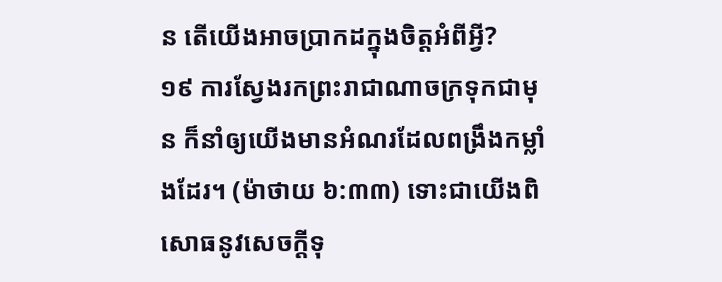ន តើយើងអាចប្រាកដក្នុងចិត្តអំពីអ្វី?
១៩ ការស្វែងរកព្រះរាជាណាចក្រទុកជាមុន ក៏នាំឲ្យយើងមានអំណរដែលពង្រឹងកម្លាំងដែរ។ (ម៉ាថាយ ៦:៣៣) ទោះជាយើងពិសោធនូវសេចក្ដីទុ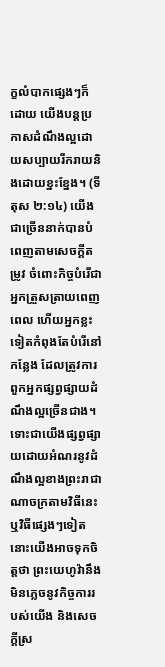ក្ខលំបាកផ្សេងៗក៏ដោយ យើងបន្តប្រកាសដំណឹងល្អដោយសប្បាយរីករាយនិងដោយខ្នះខ្នែង។ (ទីតុស ២:១៤) យើងជាច្រើននាក់បានបំពេញតាមសេចក្ដីតម្រូវ ចំពោះកិច្ចបំរើជាអ្នកត្រួសត្រាយពេញពេល ហើយអ្នកខ្លះទៀតកំពុងតែបំរើនៅកន្លែង ដែលត្រូវការពួកអ្នកផ្សព្វផ្សាយដំណឹងល្អច្រើនជាង។ ទោះជាយើងផ្សព្វផ្សាយដោយអំណរនូវដំណឹងល្អខាងព្រះរាជាណាចក្រតាមវិធីនេះ ឬវិធីផ្សេងៗទៀត នោះយើងអាចទុកចិត្តថា ព្រះយេហូវ៉ានឹងមិនភ្លេចនូវកិច្ចការរបស់យើង និងសេចក្ដីស្រ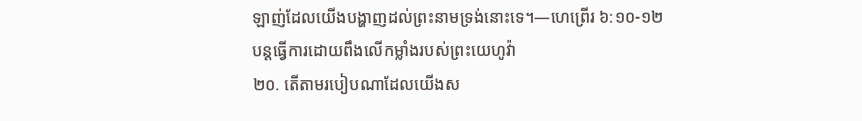ឡាញ់ដែលយើងបង្ហាញដល់ព្រះនាមទ្រង់នោះទេ។—ហេព្រើរ ៦:១០-១២
បន្តធ្វើការដោយពឹងលើកម្លាំងរបស់ព្រះយេហូវ៉ា
២០. តើតាមរបៀបណាដែលយើងស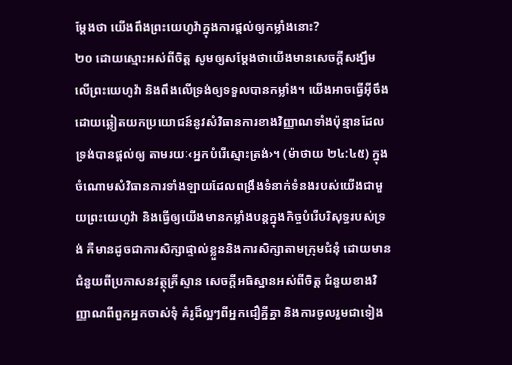ម្ដែងថា យើងពឹងព្រះយេហូវ៉ាក្នុងការផ្ដល់ឲ្យកម្លាំងនោះ?
២០ ដោយស្មោះអស់ពីចិត្ត សូមឲ្យសម្ដែងថាយើងមានសេចក្ដីសង្ឃឹមលើព្រះយេហូវ៉ា និងពឹងលើទ្រង់ឲ្យទទួលបានកម្លាំង។ យើងអាចធ្វើអ៊ីចឹង ដោយឆ្លៀតយកប្រយោជន៍នូវសំវិធានការខាងវិញ្ញាណទាំងប៉ុន្មានដែលទ្រង់បានផ្ដល់ឲ្យ តាមរយៈ‹អ្នកបំរើស្មោះត្រង់›។ (ម៉ាថាយ ២៤:៤៥) ក្នុងចំណោមសំវិធានការទាំងឡាយដែលពង្រឹងទំនាក់ទំនងរបស់យើងជាមួយព្រះយេហូវ៉ា និងធ្វើឲ្យយើងមានកម្លាំងបន្តក្នុងកិច្ចបំរើបរិសុទ្ធរបស់ទ្រង់ គឺមានដូចជាការសិក្សាផ្ទាល់ខ្លួននិងការសិក្សាតាមក្រុមជំនុំ ដោយមានជំនួយពីប្រកាសនវត្ថុគ្រីស្ទាន សេចក្ដីអធិស្ឋានអស់ពីចិត្ត ជំនួយខាងវិញ្ញាណពីពួកអ្នកចាស់ទុំ គំរូដ៏ល្អៗពីអ្នកជឿគ្នីគ្នា និងការចូលរួមជាទៀង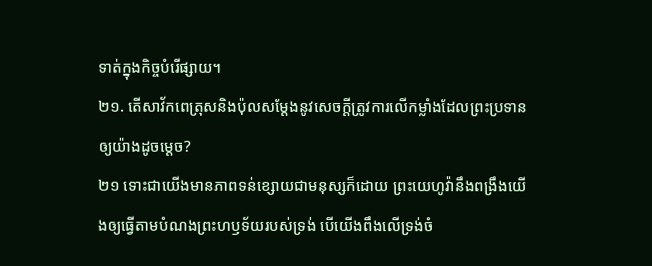ទាត់ក្នុងកិច្ចបំរើផ្សាយ។
២១. តើសាវ័កពេត្រុសនិងប៉ុលសម្ដែងនូវសេចក្ដីត្រូវការលើកម្លាំងដែលព្រះប្រទានឲ្យយ៉ាងដូចម្ដេច?
២១ ទោះជាយើងមានភាពទន់ខ្សោយជាមនុស្សក៏ដោយ ព្រះយេហូវ៉ានឹងពង្រឹងយើងឲ្យធ្វើតាមបំណងព្រះហឫទ័យរបស់ទ្រង់ បើយើងពឹងលើទ្រង់ចំ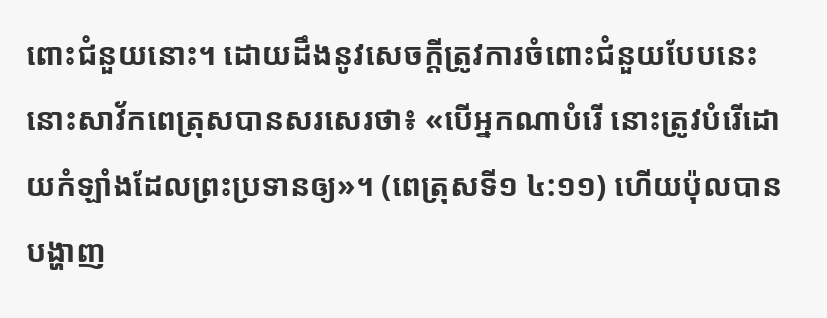ពោះជំនួយនោះ។ ដោយដឹងនូវសេចក្ដីត្រូវការចំពោះជំនួយបែបនេះ នោះសាវ័កពេត្រុសបានសរសេរថា៖ «បើអ្នកណាបំរើ នោះត្រូវបំរើដោយកំឡាំងដែលព្រះប្រទានឲ្យ»។ (ពេត្រុសទី១ ៤:១១) ហើយប៉ុលបានបង្ហាញ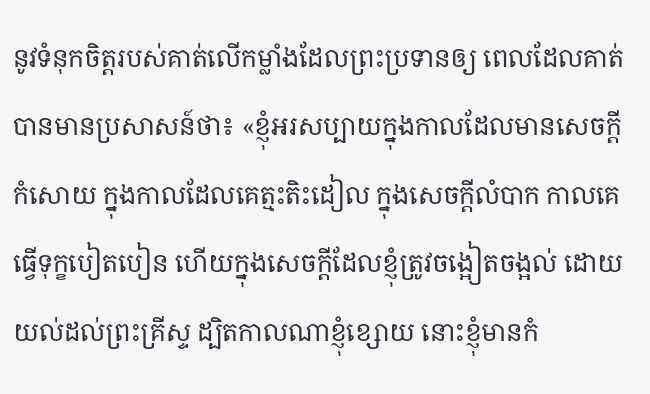នូវទំនុកចិត្តរបស់គាត់លើកម្លាំងដែលព្រះប្រទានឲ្យ ពេលដែលគាត់បានមានប្រសាសន៍ថា៖ «ខ្ញុំអរសប្បាយក្នុងកាលដែលមានសេចក្ដីកំសោយ ក្នុងកាលដែលគេត្មះតិះដៀល ក្នុងសេចក្ដីលំបាក កាលគេធ្វើទុក្ខបៀតបៀន ហើយក្នុងសេចក្ដីដែលខ្ញុំត្រូវចង្អៀតចង្អល់ ដោយយល់ដល់ព្រះគ្រីស្ទ ដ្បិតកាលណាខ្ញុំខ្សោយ នោះខ្ញុំមានកំ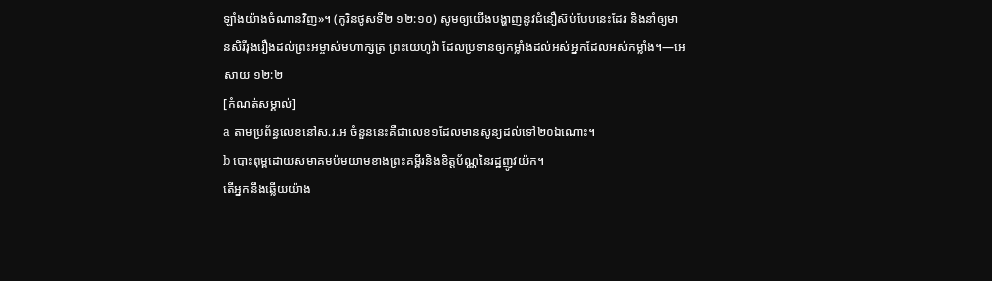ឡាំងយ៉ាងចំណានវិញ»។ (កូរិនថូសទី២ ១២:១០) សូមឲ្យយើងបង្ហាញនូវជំនឿស៊ប់បែបនេះដែរ និងនាំឲ្យមានសិរីរុងរឿងដល់ព្រះអម្ចាស់មហាក្សត្រ ព្រះយេហូវ៉ា ដែលប្រទានឲ្យកម្លាំងដល់អស់អ្នកដែលអស់កម្លាំង។—អេសាយ ១២:២
[កំណត់សម្គាល់]
a តាមប្រព័ន្ធលេខនៅស.រ.អ ចំនួននេះគឺជាលេខ១ដែលមានសូន្យដល់ទៅ២០ឯណោះ។
b បោះពុម្ពដោយសមាគមប៉មយាមខាងព្រះគម្ពីរនិងខិត្តប័ណ្ណនៃរដ្ឋញូវយ៉ក។
តើអ្នកនឹងឆ្លើយយ៉ាង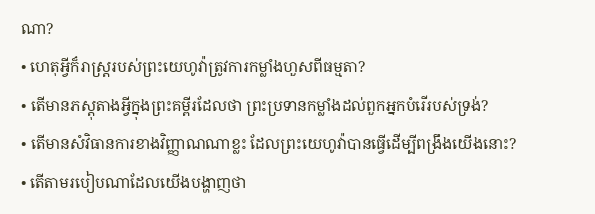ណា?
• ហេតុអ្វីក៏រាស្ត្ររបស់ព្រះយេហូវ៉ាត្រូវការកម្លាំងហួសពីធម្មតា?
• តើមានភស្តុតាងអ្វីក្នុងព្រះគម្ពីរដែលថា ព្រះប្រទានកម្លាំងដល់ពួកអ្នកបំរើរបស់ទ្រង់?
• តើមានសំវិធានការខាងវិញ្ញាណណាខ្លះ ដែលព្រះយេហូវ៉ាបានធ្វើដើម្បីពង្រឹងយើងនោះ?
• តើតាមរបៀបណាដែលយើងបង្ហាញថា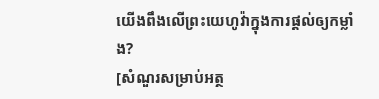យើងពឹងលើព្រះយេហូវ៉ាក្នុងការផ្ដល់ឲ្យកម្លាំង?
[សំណួរសម្រាប់អត្ថ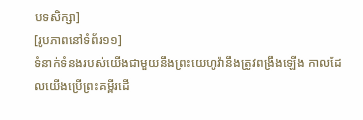បទសិក្សា]
[រូបភាពនៅទំព័រ១១]
ទំនាក់ទំនងរបស់យើងជាមួយនឹងព្រះយេហូវ៉ានឹងត្រូវពង្រឹងឡើង កាលដែលយើងប្រើព្រះគម្ពីរដើ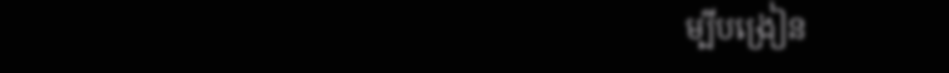ម្បីបង្រៀន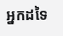អ្នកដទៃ